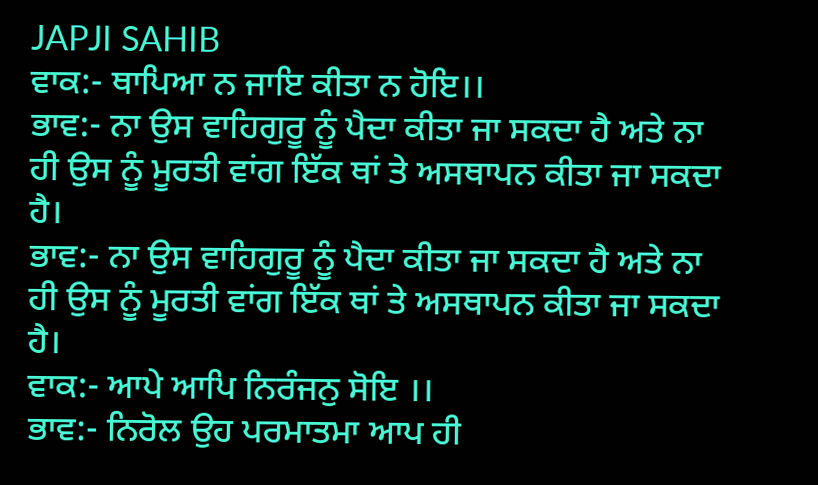JAPJI SAHIB
ਵਾਕ:- ਥਾਪਿਆ ਨ ਜਾਇ ਕੀਤਾ ਨ ਹੋਇ।।
ਭਾਵ:- ਨਾ ਉਸ ਵਾਹਿਗੁਰੂ ਨੂੰ ਪੈਦਾ ਕੀਤਾ ਜਾ ਸਕਦਾ ਹੈ ਅਤੇ ਨਾ ਹੀ ਉਸ ਨੂੰ ਮੂਰਤੀ ਵਾਂਗ ਇੱਕ ਥਾਂ ਤੇ ਅਸਥਾਪਨ ਕੀਤਾ ਜਾ ਸਕਦਾ ਹੈ।
ਭਾਵ:- ਨਾ ਉਸ ਵਾਹਿਗੁਰੂ ਨੂੰ ਪੈਦਾ ਕੀਤਾ ਜਾ ਸਕਦਾ ਹੈ ਅਤੇ ਨਾ ਹੀ ਉਸ ਨੂੰ ਮੂਰਤੀ ਵਾਂਗ ਇੱਕ ਥਾਂ ਤੇ ਅਸਥਾਪਨ ਕੀਤਾ ਜਾ ਸਕਦਾ ਹੈ।
ਵਾਕ:- ਆਪੇ ਆਪਿ ਨਿਰੰਜਨੁ ਸੋਇ ।।
ਭਾਵ:- ਨਿਰੋਲ ਉਹ ਪਰਮਾਤਮਾ ਆਪ ਹੀ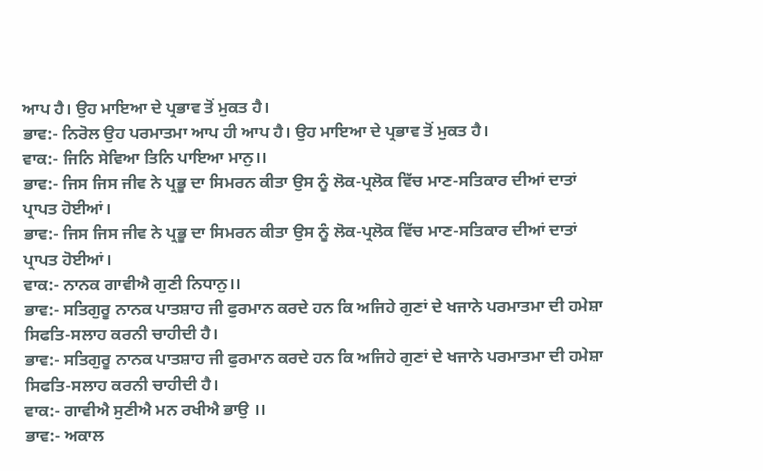ਆਪ ਹੈ। ਉਹ ਮਾਇਆ ਦੇ ਪ੍ਰਭਾਵ ਤੋਂ ਮੁਕਤ ਹੈ।
ਭਾਵ:- ਨਿਰੋਲ ਉਹ ਪਰਮਾਤਮਾ ਆਪ ਹੀ ਆਪ ਹੈ। ਉਹ ਮਾਇਆ ਦੇ ਪ੍ਰਭਾਵ ਤੋਂ ਮੁਕਤ ਹੈ।
ਵਾਕ:- ਜਿਨਿ ਸੇਵਿਆ ਤਿਨਿ ਪਾਇਆ ਮਾਨੁ।।
ਭਾਵ:- ਜਿਸ ਜਿਸ ਜੀਵ ਨੇ ਪ੍ਰਭੂ ਦਾ ਸਿਮਰਨ ਕੀਤਾ ਉਸ ਨੂੰ ਲੋਕ-ਪ੍ਰਲੋਕ ਵਿੱਚ ਮਾਣ-ਸਤਿਕਾਰ ਦੀਆਂ ਦਾਤਾਂ ਪ੍ਰਾਪਤ ਹੋਈਆਂ।
ਭਾਵ:- ਜਿਸ ਜਿਸ ਜੀਵ ਨੇ ਪ੍ਰਭੂ ਦਾ ਸਿਮਰਨ ਕੀਤਾ ਉਸ ਨੂੰ ਲੋਕ-ਪ੍ਰਲੋਕ ਵਿੱਚ ਮਾਣ-ਸਤਿਕਾਰ ਦੀਆਂ ਦਾਤਾਂ ਪ੍ਰਾਪਤ ਹੋਈਆਂ।
ਵਾਕ:- ਨਾਨਕ ਗਾਵੀਐ ਗੁਣੀ ਨਿਧਾਨੁ।।
ਭਾਵ:- ਸਤਿਗੁਰੂ ਨਾਨਕ ਪਾਤਸ਼ਾਹ ਜੀ ਫੁਰਮਾਨ ਕਰਦੇ ਹਨ ਕਿ ਅਜਿਹੇ ਗੁਣਾਂ ਦੇ ਖਜਾਨੇ ਪਰਮਾਤਮਾ ਦੀ ਹਮੇਸ਼ਾ ਸਿਫਤਿ-ਸਲਾਹ ਕਰਨੀ ਚਾਹੀਦੀ ਹੈ।
ਭਾਵ:- ਸਤਿਗੁਰੂ ਨਾਨਕ ਪਾਤਸ਼ਾਹ ਜੀ ਫੁਰਮਾਨ ਕਰਦੇ ਹਨ ਕਿ ਅਜਿਹੇ ਗੁਣਾਂ ਦੇ ਖਜਾਨੇ ਪਰਮਾਤਮਾ ਦੀ ਹਮੇਸ਼ਾ ਸਿਫਤਿ-ਸਲਾਹ ਕਰਨੀ ਚਾਹੀਦੀ ਹੈ।
ਵਾਕ:- ਗਾਵੀਐ ਸੁਣੀਐ ਮਨ ਰਖੀਐ ਭਾਉ ।।
ਭਾਵ:- ਅਕਾਲ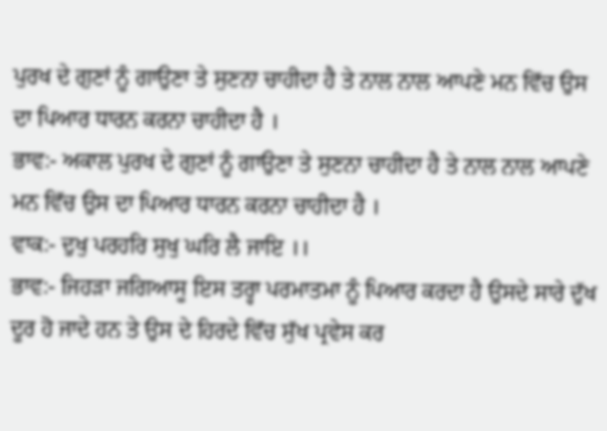ਪੁਰਖ ਦੇ ਗੁਣਾਂ ਨੂੰ ਗਾਉਣਾ ਤੇ ਸੁਣਨਾ ਚਾਹੀਦਾ ਹੈ ਤੇ ਨਾਲ ਨਾਲ ਆਪਣੇ ਮਨ ਵਿੱਚ ਉਸ ਦਾ ਪਿਆਰ ਧਾਰਨ ਕਰਨਾ ਚਾਹੀਦਾ ਹੈ ।
ਭਾਵ:- ਅਕਾਲ ਪੁਰਖ ਦੇ ਗੁਣਾਂ ਨੂੰ ਗਾਉਣਾ ਤੇ ਸੁਣਨਾ ਚਾਹੀਦਾ ਹੈ ਤੇ ਨਾਲ ਨਾਲ ਆਪਣੇ ਮਨ ਵਿੱਚ ਉਸ ਦਾ ਪਿਆਰ ਧਾਰਨ ਕਰਨਾ ਚਾਹੀਦਾ ਹੈ ।
ਵਾਕ:- ਦੁਖੁ ਪਰਹਰਿ ਸੁਖੁ ਘਰਿ ਲੈ ਜਾਇ ।।
ਭਾਵ:- ਜਿਹੜਾ ਜਗਿਆਸੂ ਇਸ ਤਰ੍ਹਾ ਪਰਮਾਤਮਾ ਨੂੰ ਪਿਆਰ ਕਰਦਾ ਹੈ ਉਸਦੇ ਸਾਰੇ ਦੁੱਖ ਦੂਰ ਹੋ ਜਾਦੇ ਹਨ ਤੇ ਉਸ ਦੇ ਹਿਰਦੇ ਵਿੱਚ ਸੁੱਖ ਪ੍ਰਵੇਸ ਕਰ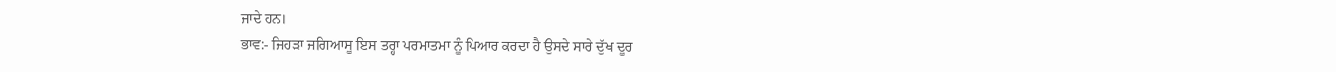ਜਾਦੇ ਹਨ।
ਭਾਵ:- ਜਿਹੜਾ ਜਗਿਆਸੂ ਇਸ ਤਰ੍ਹਾ ਪਰਮਾਤਮਾ ਨੂੰ ਪਿਆਰ ਕਰਦਾ ਹੈ ਉਸਦੇ ਸਾਰੇ ਦੁੱਖ ਦੂਰ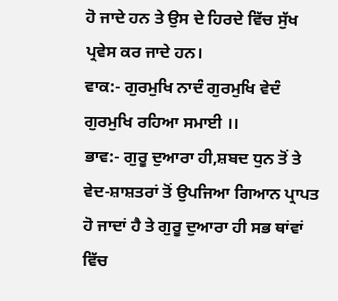ਹੋ ਜਾਦੇ ਹਨ ਤੇ ਉਸ ਦੇ ਹਿਰਦੇ ਵਿੱਚ ਸੁੱਖ ਪ੍ਰਵੇਸ ਕਰ ਜਾਦੇ ਹਨ।
ਵਾਕ:- ਗੁਰਮੁਖਿ ਨਾਦੰ ਗੁਰਮੁਖਿ ਵੇਦੰ ਗੁਰਮੁਖਿ ਰਹਿਆ ਸਮਾਈ ।।
ਭਾਵ:- ਗੁਰੂ ਦੁਆਰਾ ਹੀ,ਸ਼ਬਦ ਧੁਨ ਤੋਂ ਤੇ ਵੇਦ-ਸ਼ਾਸ਼ਤਰਾਂ ਤੋਂ ਉਪਜਿਆ ਗਿਆਨ ਪ੍ਰਾਪਤ ਹੋ ਜਾਦਾਂ ਹੈ ਤੇ ਗੁਰੂ ਦੁਆਰਾ ਹੀ ਸਭ ਥਾਂਵਾਂ ਵਿੱਚ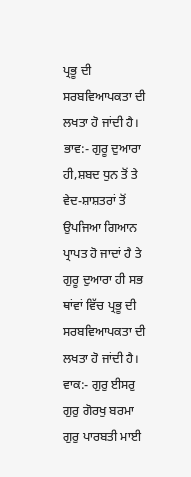ਪ੍ਰਭੂ ਦੀ ਸਰਬਵਿਆਪਕਤਾ ਦੀ ਲਖਤਾ ਹੋ ਜਾਂਦੀ ਹੈ।
ਭਾਵ:- ਗੁਰੂ ਦੁਆਰਾ ਹੀ,ਸ਼ਬਦ ਧੁਨ ਤੋਂ ਤੇ ਵੇਦ-ਸ਼ਾਸ਼ਤਰਾਂ ਤੋਂ ਉਪਜਿਆ ਗਿਆਨ ਪ੍ਰਾਪਤ ਹੋ ਜਾਦਾਂ ਹੈ ਤੇ ਗੁਰੂ ਦੁਆਰਾ ਹੀ ਸਭ ਥਾਂਵਾਂ ਵਿੱਚ ਪ੍ਰਭੂ ਦੀ ਸਰਬਵਿਆਪਕਤਾ ਦੀ ਲਖਤਾ ਹੋ ਜਾਂਦੀ ਹੈ।
ਵਾਕ:- ਗੁਰੁ ਈਸਰੁ ਗੁਰੁ ਗੋਰਖੁ ਬਰਮਾ ਗੁਰੁ ਪਾਰਬਤੀ ਮਾਈ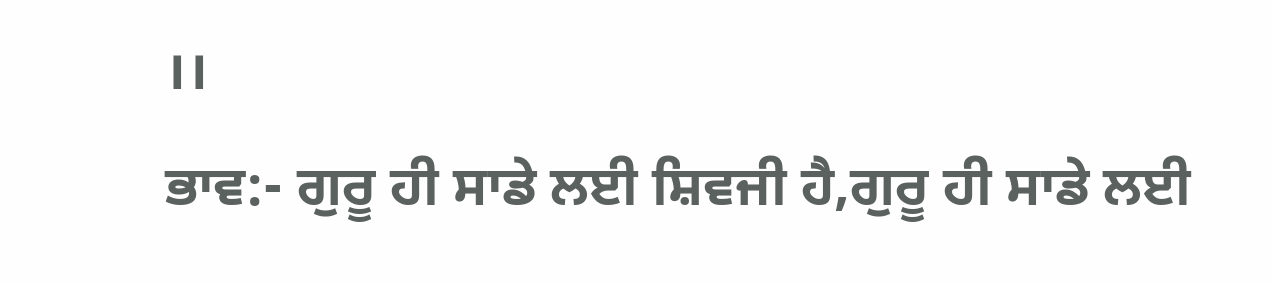।।
ਭਾਵ:- ਗੁਰੂ ਹੀ ਸਾਡੇ ਲਈ ਸ਼ਿਵਜੀ ਹੈ,ਗੁਰੂ ਹੀ ਸਾਡੇ ਲਈ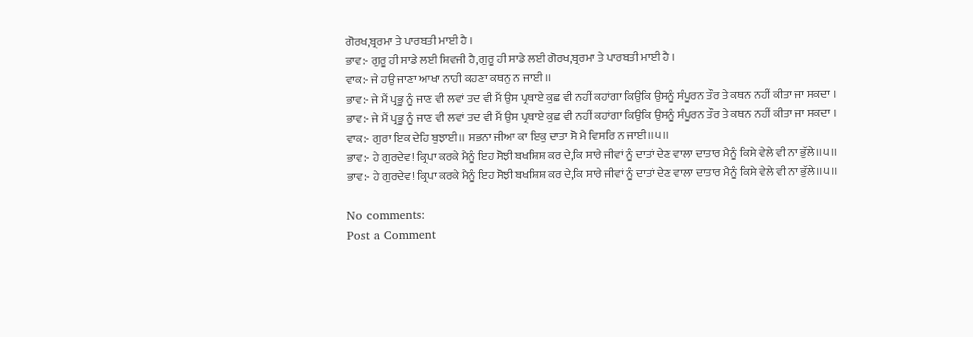ਗੋਰਖ,ਬ੍ਰਰਮਾ ਤੇ ਪਾਰਬਤੀ ਮਾਈ ਹੈ ।
ਭਾਵ:- ਗੁਰੂ ਹੀ ਸਾਡੇ ਲਈ ਸ਼ਿਵਜੀ ਹੈ,ਗੁਰੂ ਹੀ ਸਾਡੇ ਲਈ ਗੋਰਖ,ਬ੍ਰਰਮਾ ਤੇ ਪਾਰਬਤੀ ਮਾਈ ਹੈ ।
ਵਾਕ:- ਜੇ ਹਉ ਜਾਣਾ ਆਖਾ ਨਾਹੀ ਕਹਣਾ ਕਥਨੁ ਨ ਜਾਈ ।।
ਭਾਵ:- ਜੇ ਮੈਂ ਪ੍ਰਭੂ ਨੂੰ ਜਾਣ ਵੀ ਲਵਾਂ ਤਦ ਵੀ ਮੈਂ ਉਸ ਪ੍ਰਥਾਏ ਕੁਛ ਵੀ ਨਹੀਂ ਕਹਾਂਗਾ ਕਿਉਕਿ ਉਸਨੂੰ ਸੰਪੂਰਨ ਤੌਰ ਤੇ ਕਥਨ ਨਹੀਂ ਕੀਤਾ ਜਾ ਸਕਦਾ ।
ਭਾਵ:- ਜੇ ਮੈਂ ਪ੍ਰਭੂ ਨੂੰ ਜਾਣ ਵੀ ਲਵਾਂ ਤਦ ਵੀ ਮੈਂ ਉਸ ਪ੍ਰਥਾਏ ਕੁਛ ਵੀ ਨਹੀਂ ਕਹਾਂਗਾ ਕਿਉਕਿ ਉਸਨੂੰ ਸੰਪੂਰਨ ਤੌਰ ਤੇ ਕਥਨ ਨਹੀਂ ਕੀਤਾ ਜਾ ਸਕਦਾ ।
ਵਾਕ:- ਗੁਰਾ ਇਕ ਦੇਹਿ ਬੁਝਾਈ।। ਸਭਨਾ ਜੀਆ ਕਾ ਇਕੁ ਦਾਤਾ ਸੋ ਮੈ ਵਿਸਰਿ ਨ ਜਾਈ।।੫।।
ਭਾਵ:- ਹੇ ਗੁਰਦੇਵ! ਕ੍ਰਿਪਾ ਕਰਕੇ ਮੈਨੂੰ ਇਹ ਸੋਝੀ ਬਖਸ਼ਿਸ਼ ਕਰ ਦੇ,ਕਿ ਸਾਰੇ ਜੀਵਾਂ ਨੂੰ ਦਾਤਾਂ ਦੇਣ ਵਾਲਾ ਦਾਤਾਰ ਮੈਨੂੰ ਕਿਸੇ ਵੇਲੇ ਵੀ ਨਾ ਭੁੱਲੇ।।੫।।
ਭਾਵ:- ਹੇ ਗੁਰਦੇਵ! ਕ੍ਰਿਪਾ ਕਰਕੇ ਮੈਨੂੰ ਇਹ ਸੋਝੀ ਬਖਸ਼ਿਸ਼ ਕਰ ਦੇ,ਕਿ ਸਾਰੇ ਜੀਵਾਂ ਨੂੰ ਦਾਤਾਂ ਦੇਣ ਵਾਲਾ ਦਾਤਾਰ ਮੈਨੂੰ ਕਿਸੇ ਵੇਲੇ ਵੀ ਨਾ ਭੁੱਲੇ।।੫।।

No comments:
Post a Comment